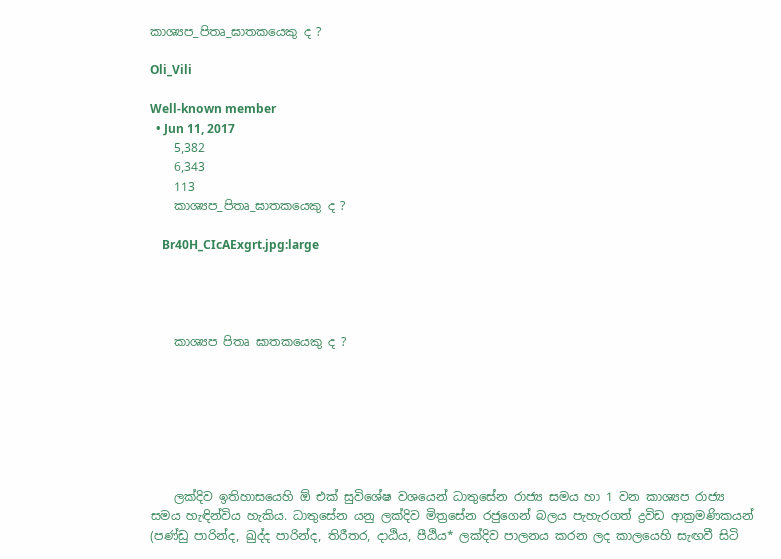කාශ්‍යප_පිතෘ_ඝාතකයෙකු ද ?

Oli_Vili

Well-known member
  • Jun 11, 2017
    5,382
    6,343
    113
    කාශ්‍යප_පිතෘ_ඝාතකයෙකු ද ?

    Br40H_CIcAExgrt.jpg:large




    කාශ්‍යප පිතෘ ඝාතකයෙකු ද ?







    ලක්දිව ඉතිහාසයෙහි ඕ එක් සුවිශේෂ වශයෙන් ධාතුසේන රාජ්‍ය සමය හා 1 වන කාශ්‍යප රාජ්‍ය සමය හැඳින්විය හැකිය. ධාතුසේන යනු ලක්දිව මිත්‍රසේන රජුගෙන් බලය පැහැරගත් ද්‍රවිඩ ආක්‍රමණිකයන් (පණ්ඩු පාරින්ද, ඛුද්ද පාරින්ද, තිරීතර, දාඨිය, පීඨිය* ලක්දිව පාලනය කරන ලද කාලයෙහි සැඟවී සිටි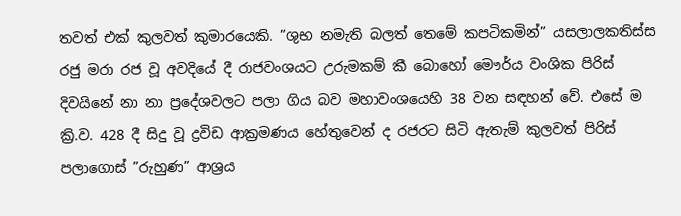තවත් එක් කුලවත් කුමාරයෙකි. ”ශුභ නමැති බලත් තෙමේ කපටිකමින්” යසලාලකතිස්ස රජු මරා රජ වූ අවදියේ දී රාජවංශයට උරුමකම් කී බොහෝ මෞර්ය වංශික පිරිස් දිවයිනේ නා නා ප්‍රදේශවලට පලා ගිය බව මහාවංශයෙහි 38 වන සඳහන් වේ. එසේ ම ක්‍රි.ව. 428 දී සිදු වූ ද්‍රවිඩ ආක්‍රමණය හේතුවෙන් ද රජරට සිටි ඇතැම් කුලවත් පිරිස් පලාගොස් ”රුහුණ” ආශ්‍රය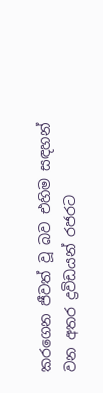කරගෙන ජීවත් වූ බව එහිම සඳහන් වන අතර ද්‍රවිඩයන් රජරට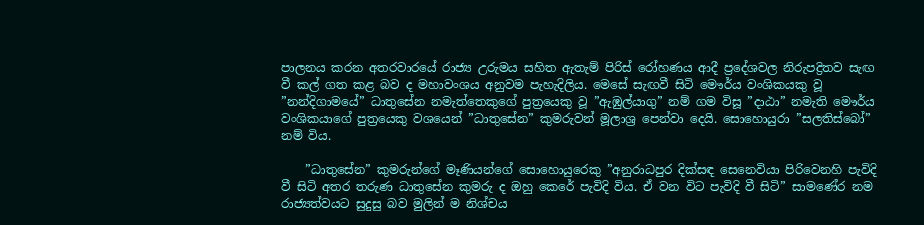පාලනය කරන අතරවාරයේ රාජ්‍ය උරුමය සහිත ඇතැම් පිරිස් රෝහණය ආදී ප්‍රදේශවල නිරුපද්‍රිතව සැඟ වී කල් ගත කළ බව ද මහාවංශය අනුවම පැහැදිලිය. මෙසේ සැඟවී සිටි මෞර්ය වංශිකයකු වූ ”නන්දිගාමයේ” ධාතුසේන නමැත්තෙකුගේ පුත්‍රයෙකු වූ ”ඇඹුල්යාගු” නම් ගම විසූ ”දාඨා” නමැති මෞර්ය වංශිකයාගේ පුත්‍රයෙකු වශයෙන් ”ධාතුසේන” කුමරුවන් මූලාශ්‍ර පෙන්වා දෙයි. සොහොයුරා ”සලතිස්බෝ” නම් විය.

    ”ධාතුසේන” කුමරුන්ගේ මෑණියන්ගේ සොහොයුරෙකු ”අනුරාධපුර දික්සඳ සෙනෙවියා පිරිවෙනහි පැවිදි වී සිටි අතර තරුණ ධාතුසේන කුමරු ද ඔහු කෙරේ පැවිදි විය. ඒ වන විට පැවිදි වී සිටි” සාමණේර නම රාජ්‍යත්වයට සුදුසු බව මුලින් ම නිශ්චය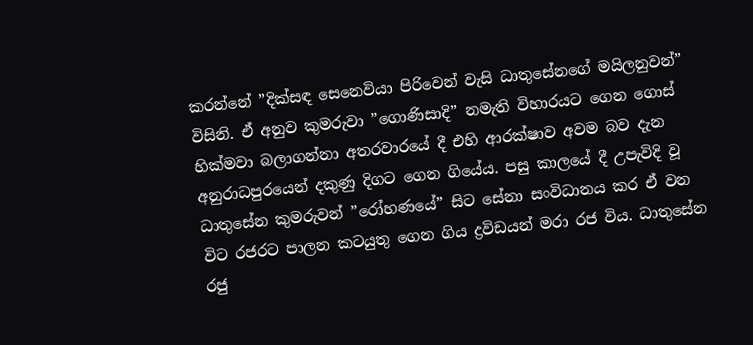කරන්නේ ”දික්සඳ සෙනෙවියා පිරිවෙන් වැසි ධාතුසේනගේ මයිලනුවන්” විසිනි. ඒ අනුව කුමරුවා ”ගොණිසාදි” නමැති විහාරයට ගෙන ගොස් හික්මවා බලාගන්නා අතරවාරයේ දී එහි ආරක්ෂාව අවම බව දැන අනුරාධපුරයෙන් දකුණු දිගට ගෙන ගියේය. පසු කාලයේ දී උපැවිදි වූ ධාතුසේන කුමරුවන් ”රෝහණයේ” සිට සේනා සංවිධානය කර ඒ වන විට රජරට පාලන කටයුතු ගෙන ගිය ද්‍රවිඩයන් මරා රජ විය. ධාතුසේන රජු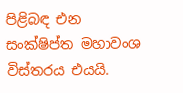පිළිබඳ එන සංක්ෂිප්ත මහාවංශ විස්තරය එයයි.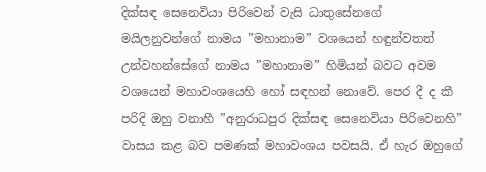දික්සඳ සෙනෙවියා පිරිවෙන් වැසි ධාතුසේනගේ මයිලනුවන්ගේ නාමය ”මහානාම” වශයෙන් හඳුන්වතත් උන්වහන්සේගේ නාමය ”මහානාම” හිමියන් බවට අවම වශයෙන් මහාවංශයෙහි හෝ සඳහන් නොවේ. පෙර දී ද කී පරිදි ඔහු වනාහී ”අනුරාධපුර දික්සඳ සෙනෙවියා පිරිවෙනහි” වාසය කළ බව පමණක් මහාවංශය පවසයි. ඒ හැර ඔහුගේ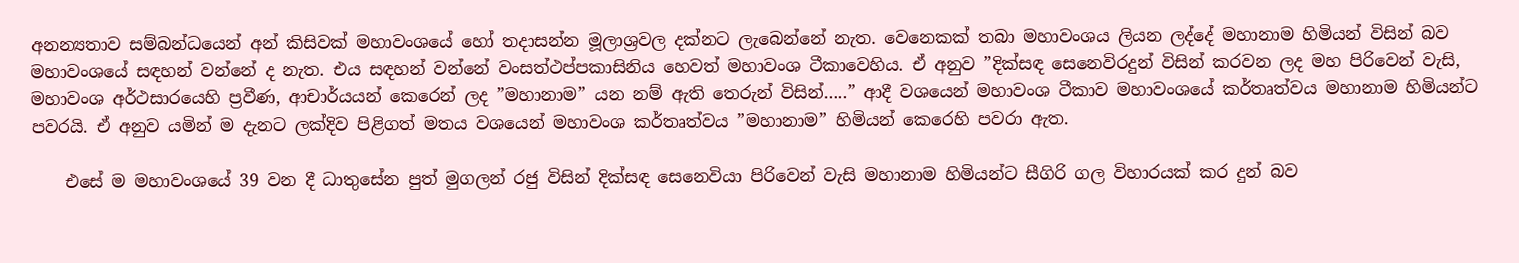අනන්‍යතාව සම්බන්ධයෙන් අන් කිසිවක් මහාවංශයේ හෝ තදාසන්න මූලාශ්‍රවල දක්නට ලැබෙන්නේ නැත. වෙනෙකක් තබා මහාවංශය ලියන ලද්දේ මහානාම හිමියන් විසින් බව මහාවංශයේ සඳහන් වන්නේ ද නැත. එය සඳහන් වන්නේ වංසත්ථප්පකාසිනිය හෙවත් මහාවංශ ටීකාවෙහිය. ඒ අනුව ”දික්සඳ සෙනෙවිරදුන් විසින් කරවන ලද මහ පිරිවෙන් වැසි, මහාවංශ අර්ථසාරයෙහි ප්‍රවීණ, ආචාර්යයන් කෙරෙන් ලද ”මහානාම” යන නම් ඇති තෙරුන් විසින්…..” ආදී වශයෙන් මහාවංශ ටීකාව මහාවංශයේ කර්තෘත්වය මහානාම හිමියන්ට පවරයි. ඒ අනුව යමින් ම දැනට ලක්දිව පිළිගත් මතය වශයෙන් මහාවංශ කර්තෘත්වය ”මහානාම” හිමියන් කෙරෙහි පවරා ඇත.

    එසේ ම මහාවංශයේ 39 වන දී ධාතුසේන පුත් මුගලන් රජු විසින් දික්සඳ සෙනෙවියා පිරිවෙන් වැසි මහානාම හිමියන්ට සීගිරි ගල විහාරයක් කර දුන් බව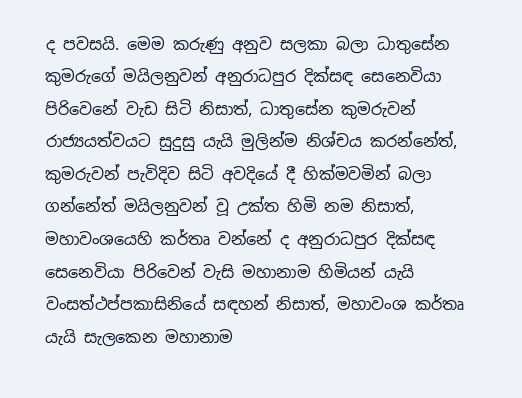ද පවසයි. මෙම කරුණු අනුව සලකා බලා ධාතුසේන කුමරුගේ මයිලනුවන් අනුරාධපුර දික්සඳ සෙනෙවියා පිරිවෙනේ වැඩ සිටි නිසාත්, ධාතුසේන කුමරුවන් රාජ්‍යයත්වයට සුදුසු යැයි මුලින්ම නිශ්චය කරන්නේත්, කුමරුවන් පැවිදිව සිටි අවදියේ දී හික්මවමින් බලා ගන්නේත් මයිලනුවන් වූ උක්ත හිමි නම නිසාත්, මහාවංශයෙහි කර්තෘ වන්නේ ද අනුරාධපුර දික්සඳ සෙනෙවියා පිරිවෙන් වැසි මහානාම හිමියන් යැයි වංසත්ථප්පකාසිනියේ සඳහන් නිසාත්, මහාවංශ කර්තෘ යැයි සැලකෙන මහානාම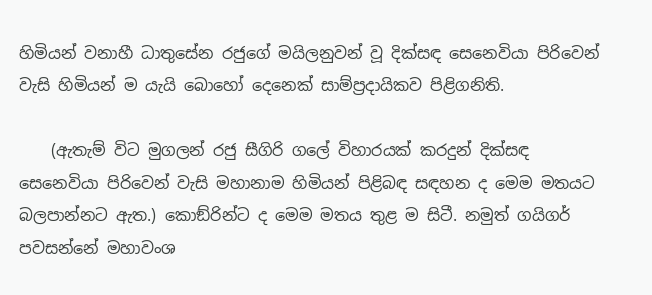හිමියන් වනාහී ධාතුසේන රජුගේ මයිලනුවන් වූ දික්සඳ සෙනෙවියා පිරිවෙන් වැසි හිමියන් ම යැයි බොහෝ දෙනෙක් සාම්ප්‍රදායිකව පිළිගනිති.

    (ඇතැම් විට මුගලන් රජු සීගිරි ගලේ විහාරයක් කරදුන් දික්සඳ සෙනෙවියා පිරිවෙන් වැසි මහානාම හිමියන් පිළිබඳ සඳහන ද මෙම මතයට බලපාන්නට ඇත.) කොඞ්රින්ට ද මෙම මතය තුළ ම සිටී. නමුත් ගයිගර් පවසන්නේ මහාවංශ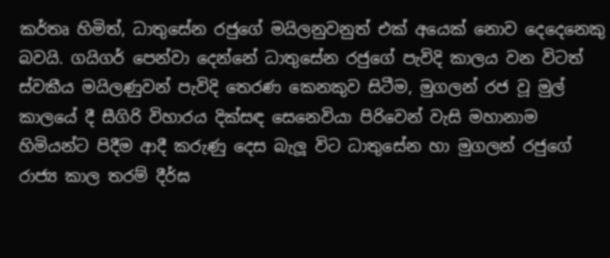කර්තෘ හිමිත්, ධාතුසේන රජුගේ මයිලනුවනුත් එක් අයෙක් නොව දෙදෙනෙකු බවයි. ගයිගර් පෙන්වා දෙන්නේ ධාතුසේන රජුගේ පැවිදි කාලය වන විටත් ස්වකීය මයිලණුවන් පැවිදි තෙරණ කෙනකුව සිටීම, මුගලන් රජ වූ මුල් කාලයේ දී සීගිරි විහාරය දික්සඳ සෙනෙවියා පිරිවෙන් වැසි මහානාම හිමියන්ට පිදීම ආදී කරුණු දෙස බැලූ විට ධාතුසේන හා මුගලන් රජුගේ රාජ්‍ය කාල තරම් දීර්ඝ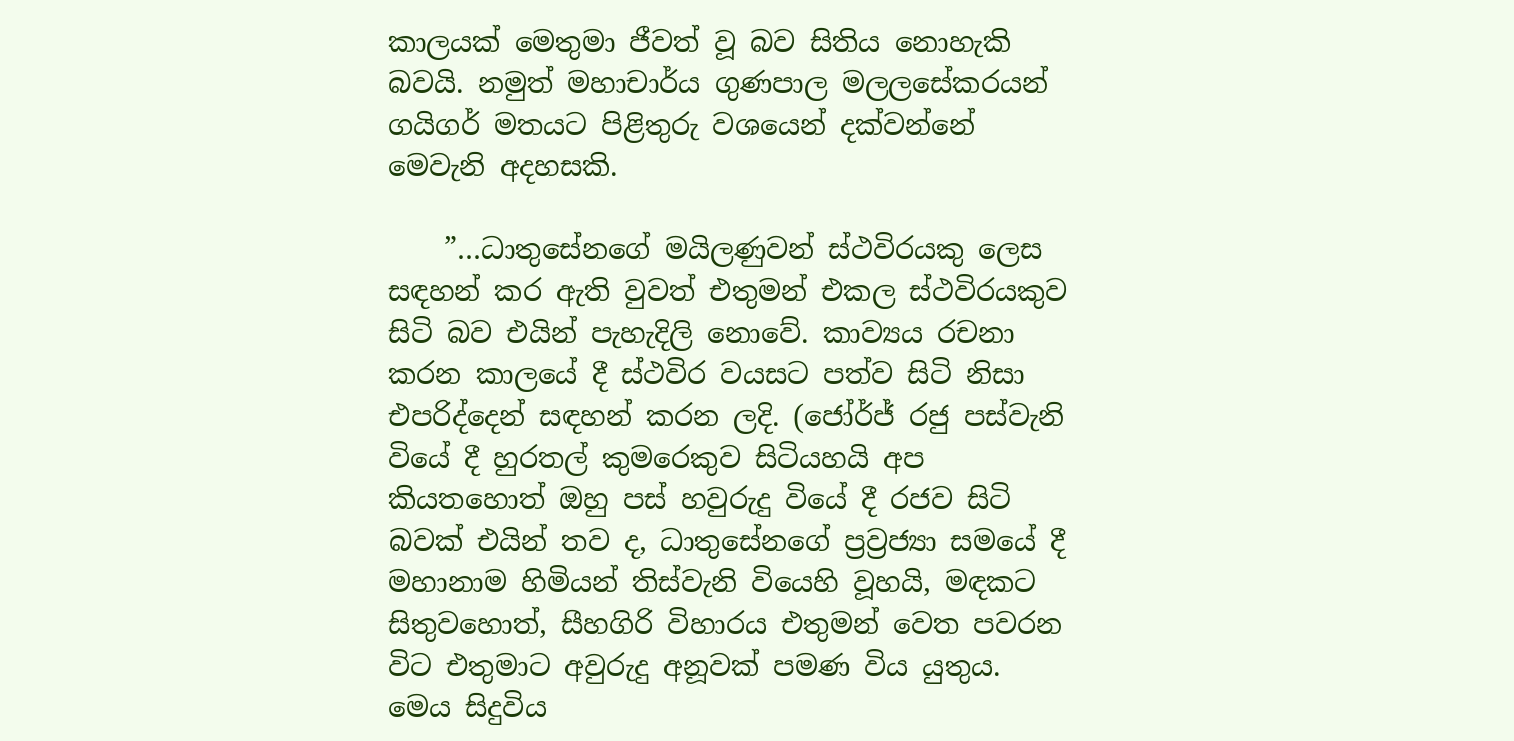කාලයක් මෙතුමා ජීවත් වූ බව සිතිය නොහැකි බවයි. නමුත් මහාචාර්ය ගුණපාල මලලසේකරයන් ගයිගර් මතයට පිළිතුරු වශයෙන් දක්වන්නේ මෙවැනි අදහසකි.

    ”…ධාතුසේනගේ මයිලණුවන් ස්ථවිරයකු ලෙස සඳහන් කර ඇති වුවත් එතුමන් එකල ස්ථවිරයකුව සිටි බව එයින් පැහැදිලි නොවේ. කාව්‍යය රචනා කරන කාලයේ දී ස්ථවිර වයසට පත්ව සිටි නිසා එපරිද්දෙන් සඳහන් කරන ලදි. (ජෝර්ජ් රජු පස්වැනි වියේ දී හුරතල් කුමරෙකුව සිටියහයි අප කියතහොත් ඔහු පස් හවුරුදු වියේ දී රජව සිටි බවක් එයින් තව ද, ධාතුසේනගේ ප්‍රව්‍රජ්‍යා සමයේ දී මහානාම හිමියන් තිස්වැනි වියෙහි වූහයි, මඳකට සිතුවහොත්, සීහගිරි විහාරය එතුමන් වෙත පවරන විට එතුමාට අවුරුදු අනූවක් පමණ විය යුතුය. මෙය සිදුවිය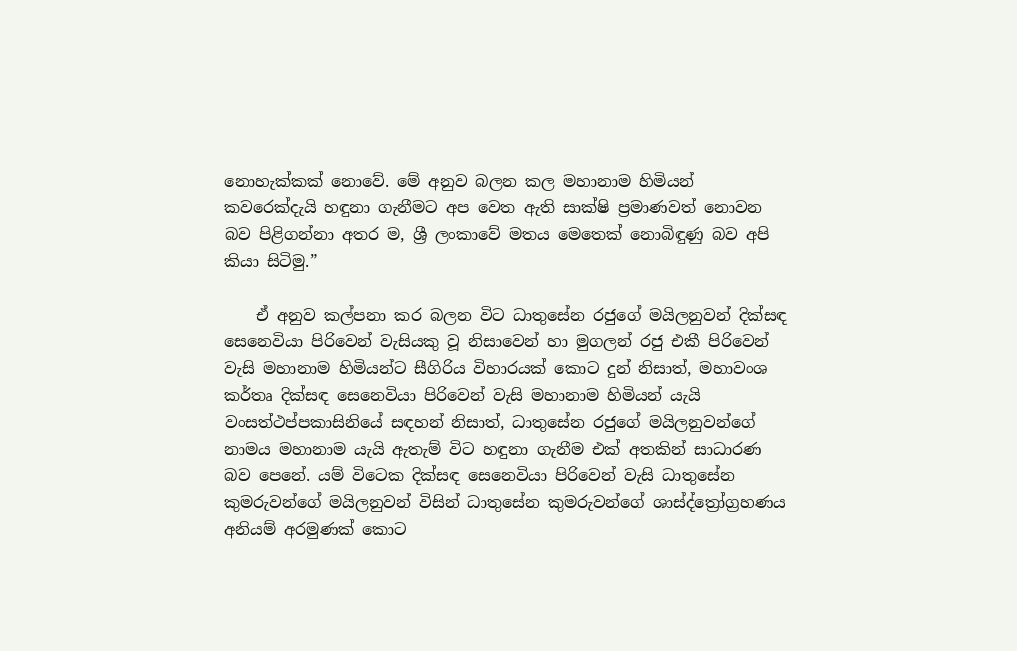නොහැක්කක් නොවේ. මේ අනුව බලන කල මහානාම හිමියන් කවරෙක්දැයි හඳුනා ගැනීමට අප වෙත ඇති සාක්ෂි ප්‍රමාණවත් නොවන බව පිළිගන්නා අතර ම, ශ්‍රී ලංකාවේ මතය මෙතෙක් නොබිඳුණු බව අපි කියා සිටිමු.”

    ඒ අනුව කල්පනා කර බලන විට ධාතුසේන රජුගේ මයිලනුවන් දික්සඳ සෙනෙවියා පිරිවෙන් වැසියකු වූ නිසාවෙන් හා මුගලන් රජු එකී පිරිවෙන් වැසි මහානාම හිමියන්ට සීගිරිය විහාරයක් කොට දුන් නිසාත්, මහාවංශ කර්තෘ දික්සඳ සෙනෙවියා පිරිවෙන් වැසි මහානාම හිමියන් යැයි වංසත්ථප්පකාසිනියේ සඳහන් නිසාත්, ධාතුසේන රජුගේ මයිලනුවන්ගේ නාමය මහානාම යැයි ඇතැම් විට හඳුනා ගැනීම එක් අතකින් සාධාරණ බව පෙනේ. යම් විටෙක දික්සඳ සෙනෙවියා පිරිවෙන් වැසි ධාතුසේන කුමරුවන්ගේ මයිලනුවන් විසින් ධාතුසේන කුමරුවන්ගේ ශාස්ද්ත්‍රෝග්‍රහණය අනියම් අරමුණක් කොට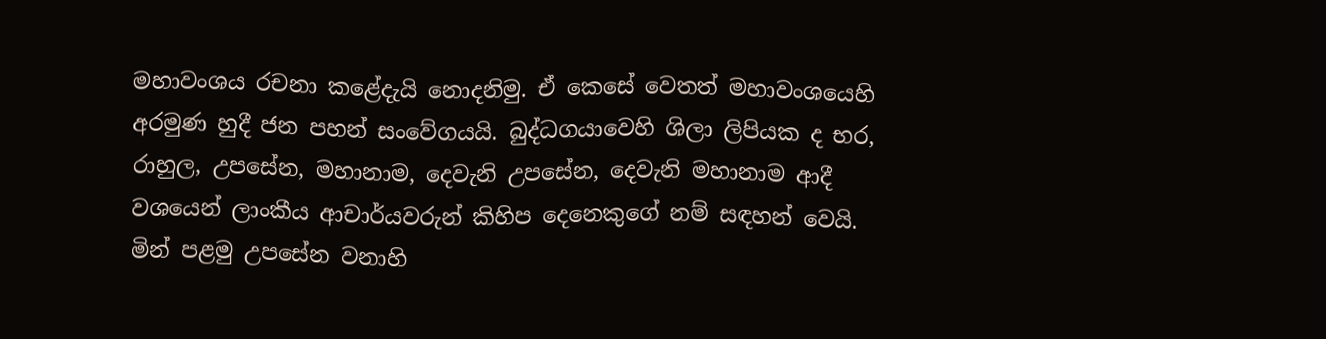මහාවංශය රචනා කළේදැයි නොදනිමු. ඒ කෙසේ වෙතත් මහාවංශයෙහි අරමුණ හුදී ජන පහන් සංවේගයයි. බුද්ධගයාවෙහි ශිලා ලිපියක ද භර, රාහුල, උපසේන, මහානාම, දෙවැනි උපසේන, දෙවැනි මහානාම ආදී වශයෙන් ලාංකීය ආචාර්යවරුන් කිහිප දෙනෙකුගේ නම් සඳහන් වෙයි. මින් පළමු උපසේන වනාහි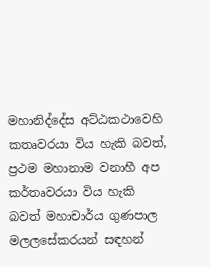මහානිද්දේස අට්ඨකථාවෙහි කතෘවරයා විය හැකි බවත්, ප්‍රථම මහානාම වනාහී අප කර්තෘවරයා විය හැකි බවත් මහාචාර්ය ගුණපාල මලලසේකරයන් සඳහන්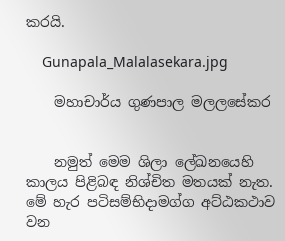කරයි.

    Gunapala_Malalasekara.jpg

    මහාචාර්ය ගුණපාල මලලසේකර


    නමුත් මෙම ශිලා ලේඛනයෙහි කාලය පිළිබඳ නිශ්චිත මතයක් නැත. මේ හැර පටිසම්භිදාමග්ග අට්ඨකථාව වන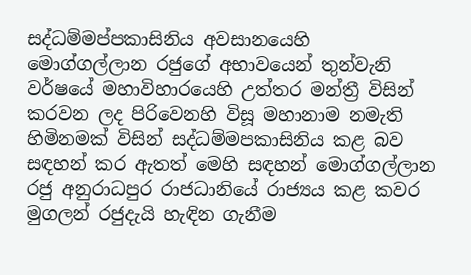සද්ධම්මප්පකාසිනිය අවසානයෙහි මොග්ගල්ලාන රජුගේ අභාවයෙන් තුන්වැනි වර්ෂයේ මහාවිහාරයෙහි උත්තර මන්ත්‍රී විසින් කරවන ලද පිරිවෙනහි විසූ මහානාම නමැති හිමිනමක් විසින් සද්ධම්මපකාසිනිය කළ බව සඳහන් කර ඇතත් මෙහි සඳහන් මොග්ගල්ලාන රජු අනුරාධපුර රාජධානියේ රාජ්‍යය කළ කවර මුගලන් රජුදැයි හැඳින ගැනීම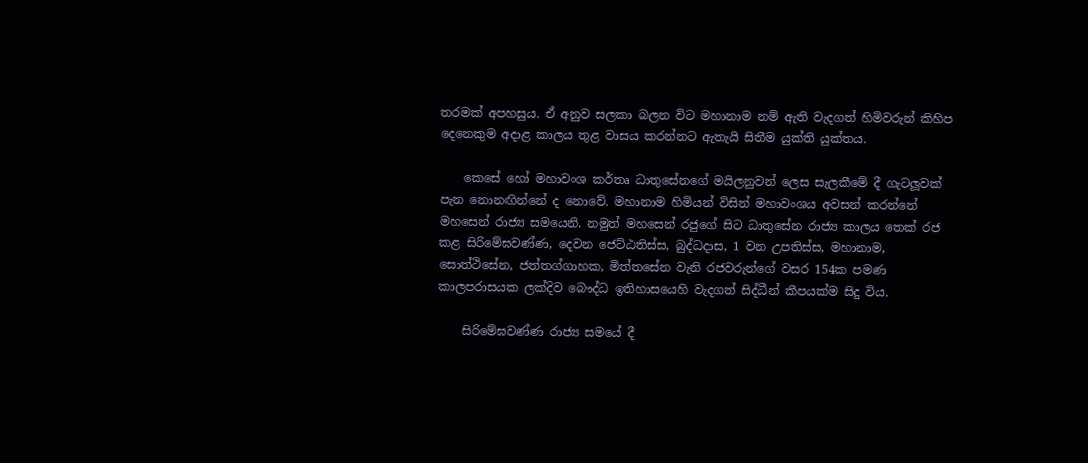තරමක් අපහසුය. ඒ අනුව සලකා බලන විට මහානාම නම් ඇති වැදගත් හිමිවරුන් කිහිප දෙනෙකුම අදාළ කාලය තුළ වාසය කරන්නට ඇතැයි සිතීම යුක්ති යුක්තය.

    කෙසේ හෝ මහාවංශ කර්තෘ ධාතුසේනගේ මයිලනුවන් ලෙස සැලකීමේ දී ගැටලූවක් පැන නොනඟින්නේ ද නොවේ. මහානාම හිමියන් විසින් මහාවංශය අවසන් කරන්නේ මහසෙන් රාජ්‍ය සමයෙනි. නමුත් මහසෙන් රජුගේ සිට ධාතුසේන රාජ්‍ය කාලය තෙක් රජ කළ සිරිමේඝවණ්ණ, දෙවන ජෙට්ඨතිස්ස, බුද්ධදාස, 1 වන උපතිස්ස, මහානාම, සොත්ථිසේන, ජත්තග්ගාහක, මිත්තසේන වැනි රජවරුන්ගේ වසර 154ක පමණ කාලපරාසයක ලක්දිව බෞද්ධ ඉතිහාසයෙහි වැදගත් සිද්ධීන් කීපයක්ම සිදු විය.

    සිරිමේඝවණ්ණ රාජ්‍ය සමයේ දී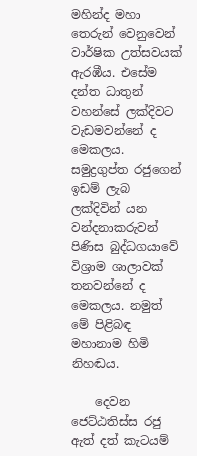මහින්ද මහා තෙරුන් වෙනුවෙන් වාර්ෂික උත්සවයක් ඇරඹීය. එසේම දන්ත ධාතුන් වහන්සේ ලක්දිවට වැඩමවන්නේ ද මෙකලය. සමුද්‍රගුප්ත රජුගෙන් ඉඩම් ලැබ ලක්දිවින් යන වන්දනාකරුවන් පිණිස බුද්ධගයාවේ විශ්‍රාම ශාලාවක් තනවන්නේ ද මෙකලය. නමුත් මේ පිළිබඳ මහානාම හිමි නිහඬය.

    දෙවන ජෙට්ඨතිස්ස රජු ඇත් දත් කැටයම්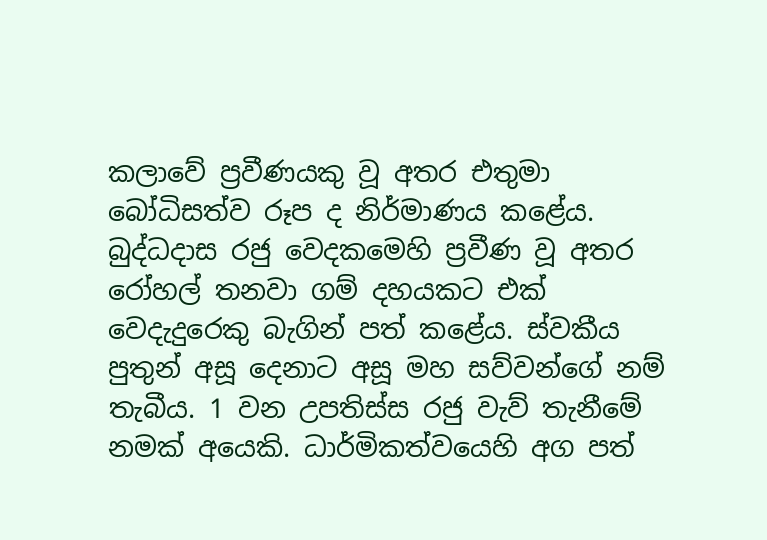කලාවේ ප්‍රවීණයකු වූ අතර එතුමා බෝධිසත්ව රූප ද නිර්මාණය කළේය. බුද්ධදාස රජු වෙදකමෙහි ප්‍රවීණ වූ අතර රෝහල් තනවා ගම් දහයකට එක් වෙදැදුරෙකු බැගින් පත් කළේය. ස්වකීය පුතුන් අසූ දෙනාට අසූ මහ සව්වන්ගේ නම් තැබීය. 1 වන උපතිස්ස රජු වැව් තැනීමේ නමක් අයෙකි. ධාර්මිකත්වයෙහි අග පත්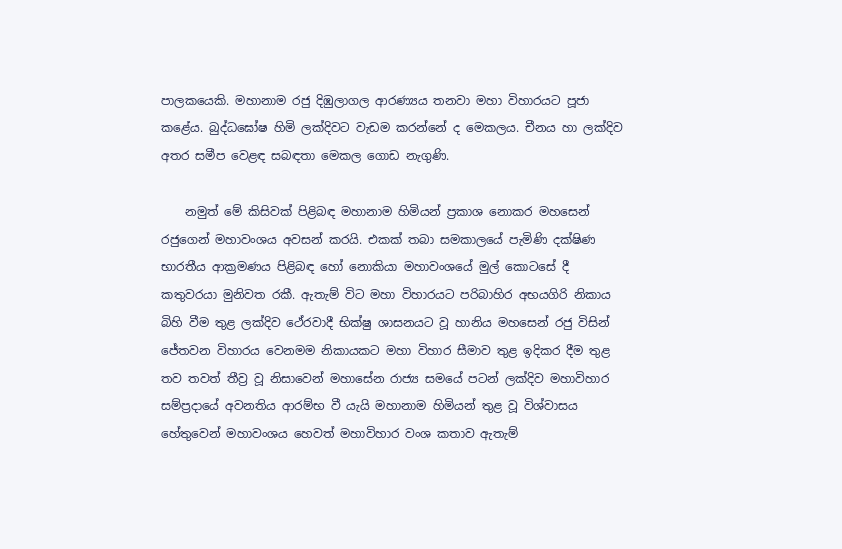පාලකයෙකි. මහානාම රජු දිඹුලාගල ආරණ්‍යය තනවා මහා විහාරයට පූජා කළේය. බුද්ධඝෝෂ හිමි ලක්දිවට වැඩම කරන්නේ ද මෙකලය. චීනය හා ලක්දිව අතර සමීප වෙළඳ සබඳතා මෙකල ගොඩ නැගුණි.

    නමුත් මේ කිසිවක් පිළිබඳ මහානාම හිමියන් ප්‍රකාශ නොකර මහසෙන් රජුගෙන් මහාවංශය අවසන් කරයි. එකක් තබා සමකාලයේ පැමිණි දක්ෂිණ භාරතීය ආක්‍රමණය පිළිබඳ හෝ නොකියා මහාවංශයේ මුල් කොටසේ දී කතුවරයා මුනිවත රකී. ඇතැම් විට මහා විහාරයට පරිබාහිර අභයගිරි නිකාය බිහි වීම තුළ ලක්දිව ථේරවාදී භික්ෂු ශාසනයට වූ හානිය මහසෙන් රජු විසින් ජේතවන විහාරය වෙනමම නිකායකට මහා විහාර සීමාව තුළ ඉදිකර දීම තුළ තව තවත් තීව්‍ර වූ නිසාවෙන් මහාසේන රාජ්‍ය සමයේ පටන් ලක්දිව මහාවිහාර සම්ප්‍රදායේ අවනතිය ආරම්භ වී යැයි මහානාම හිමියන් තුළ වූ විශ්වාසය හේතුවෙන් මහාවංශය හෙවත් මහාවිහාර වංශ කතාව ඇතැම්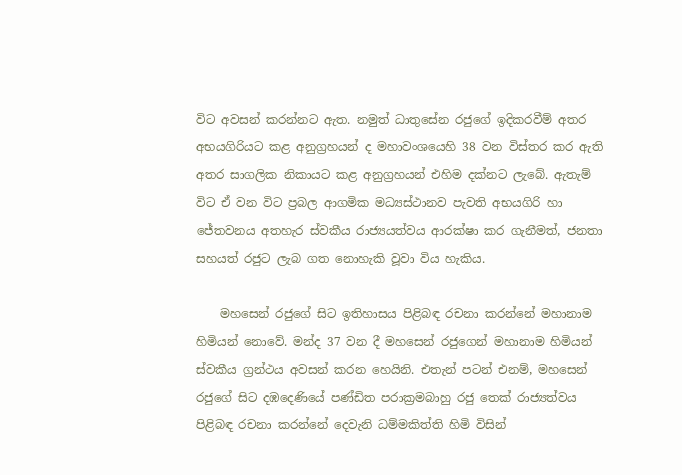විට අවසන් කරන්නට ඇත. නමුත් ධාතුසේන රජුගේ ඉදිකරවීම් අතර අභයගිරියට කළ අනුග්‍රහයන් ද මහාවංශයෙහි 38 වන විස්තර කර ඇති අතර සාගලික නිකායට කළ අනුග්‍රහයන් එහිම දක්නට ලැබේ. ඇතැම් විට ඒ වන විට ප්‍රබල ආගමික මධ්‍යස්ථානව පැවති අභයගිරි හා ජේතවනය අතහැර ස්වකීය රාජ්‍යයත්වය ආරක්ෂා කර ගැනීමත්, ජනතා සහයත් රජුට ලැබ ගත නොහැකි වූවා විය හැකිය.

    මහසෙන් රජුගේ සිට ඉතිහාසය පිළිබඳ රචනා කරන්නේ මහානාම හිමියන් නොවේ. මන්ද 37 වන දී මහසෙන් රජුගෙන් මහානාම හිමියන් ස්වකීය ග්‍රන්ථය අවසන් කරන හෙයිනි. එතැන් පටන් එනම්, මහසෙන් රජුගේ සිට දඹදෙණියේ පණ්ඩිත පරාක්‍රමබාහු රජු තෙක් රාජ්‍යත්වය පිළිබඳ රචනා කරන්නේ දෙවැනි ධම්මකිත්ති හිමි විසින්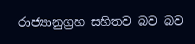රාජ්‍යානුග්‍රහ සහිතව බව බව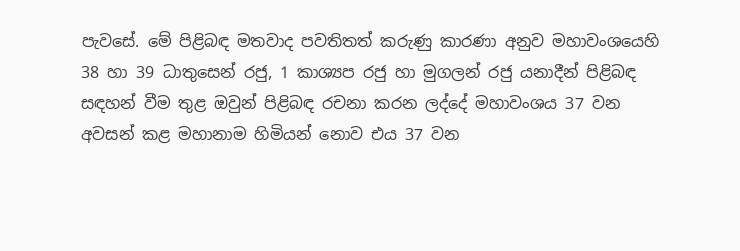පැවසේ. මේ පිළිබඳ මතවාද පවතිතත් කරුණු කාරණා අනුව මහාවංශයෙහි 38 හා 39 ධාතුසෙන් රජු, 1 කාශ්‍යප රජු හා මුගලන් රජු යනාදීන් පිළිබඳ සඳහන් වීම තුළ ඔවුන් පිළිබඳ රචනා කරන ලද්දේ මහාවංශය 37 වන අවසන් කළ මහානාම හිමියන් නොව එය 37 වන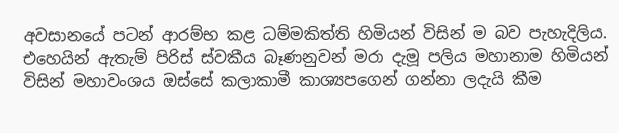අවසානයේ පටන් ආරම්භ කළ ධම්මකිත්ති හිමියන් විසින් ම බව පැහැදිලිය. එහෙයින් ඇතැම් පිරිස් ස්වකීය බෑණනුවන් මරා දැමූ පලිය මහානාම හිමියන් විසින් මහාවංශය ඔස්සේ කලාකාමී කාශ්‍යපගෙන් ගන්නා ලදැයි කීම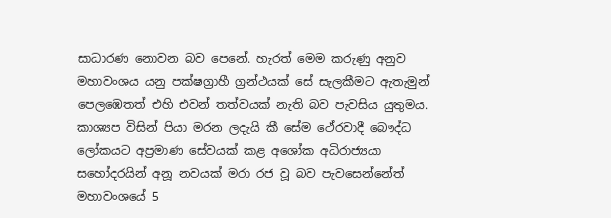සාධාරණ නොවන බව පෙනේ. හැරත් මෙම කරුණු අනුව මහාවංශය යනු පක්ෂග්‍රාහී ග්‍රන්ථයක් සේ සැලකීමට ඇතැමුන් පෙලඹෙතත් එහි එවන් තත්වයක් නැති බව පැවසිය යුතුමය. කාශ්‍යප විසින් පියා මරන ලදැයි කී සේම ථේරවාදී බෞද්ධ ලෝකයට අප්‍රමාණ සේවයක් කළ අශෝක අධිරාජ්‍යයා සහෝදරයින් අනූ නවයක් මරා රජ වූ බව පැවසෙන්නේත් මහාවංශයේ 5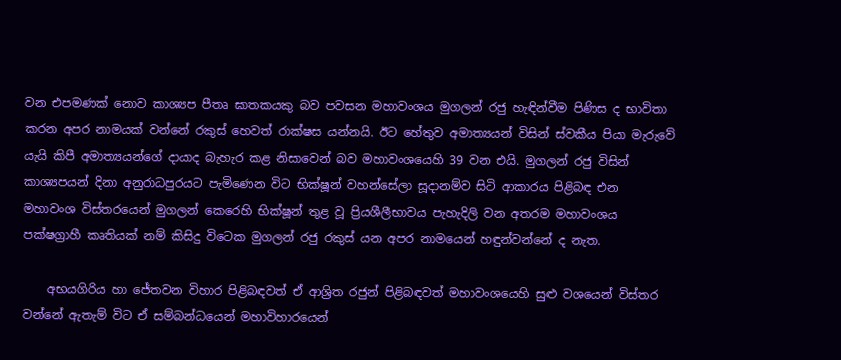වන එපමණක් නොව කාශ්‍යප පීතෘ ඝාතකයකු බව පවසන මහාවංශය මුගලන් රජු හැඳින්වීම පිණිස ද භාවිතා කරන අපර නාමයක් වන්නේ රකුස් හෙවත් රාක්ෂස යන්නයි. ඊට හේතුව අමාත්‍යයන් විසින් ස්වකීය පියා මැරුවේ යැයි කිපී අමාත්‍යයන්ගේ දායාද බැහැර කළ නිසාවෙන් බව මහාවංශයෙහි 39 වන එයි. මුගලන් රජු විසින් කාශ්‍යපයන් දිනා අනුරාධපුරයට පැමිණෙන විට භික්ෂූන් වහන්සේලා සූදානම්ව සිටි ආකාරය පිළිබඳ එන මහාවංශ විස්තරයෙන් මුගලන් කෙරෙහි භික්ෂූන් තුළ වූ ප්‍රියශීලීභාවය පැහැදිලි වන අතරම මහාවංශය පක්ෂග්‍රාහී කෘතියක් නම් කිසිදු විටෙක මුගලන් රජු රකුස් යන අපර නාමයෙන් හඳුන්වන්නේ ද නැත.

    අභයගිරිය හා ජේතවන විහාර පිළිබඳවත් ඒ ආශ්‍රිත රජුන් පිළිබඳවත් මහාවංශයෙහි සුළු වශයෙන් විස්තර වන්නේ ඇතැම් විට ඒ සම්බන්ධයෙන් මහාවිහාරයෙන්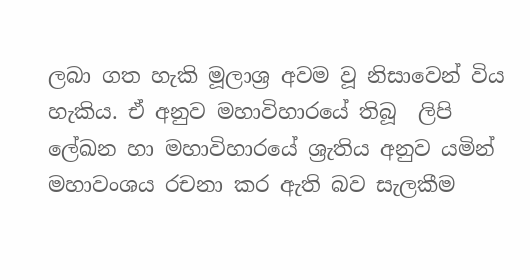ලබා ගත හැකි මූලාශ්‍ර අවම වූ නිසාවෙන් විය හැකිය. ඒ අනුව මහාවිහාරයේ තිබූ  ලිපි ලේඛන හා මහාවිහාරයේ ශ්‍රැතිය අනුව යමින් මහාවංශය රචනා කර ඇති බව සැලකීම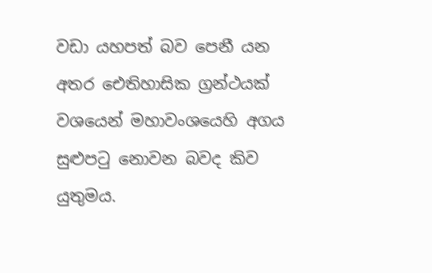වඩා යහපත් බව පෙනී යන අතර ඓතිහාසික ග්‍රන්ථයක් වශයෙන් මහාවංශයෙහි අගය සුළුපටු නොවන බවද කිව යුතුමය.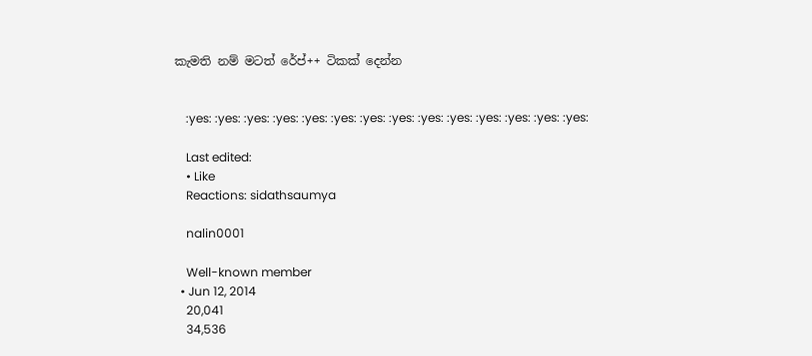කැමති නම් මටත් රේප්++ ටිකක් දෙන්න


    :yes: :yes: :yes: :yes: :yes: :yes: :yes: :yes: :yes: :yes: :yes: :yes: :yes: :yes:

    Last edited:
    • Like
    Reactions: sidathsaumya

    nalin0001

    Well-known member
  • Jun 12, 2014
    20,041
    34,536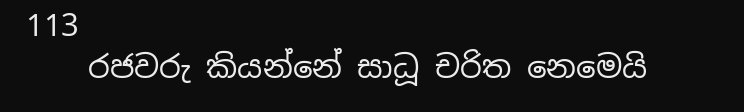113
    රජවරු කියන්නේ සාධූ චරිත නෙමෙයි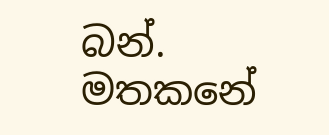බන්. මතකනේ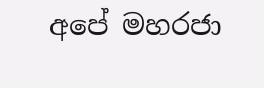අපේ මහරජා